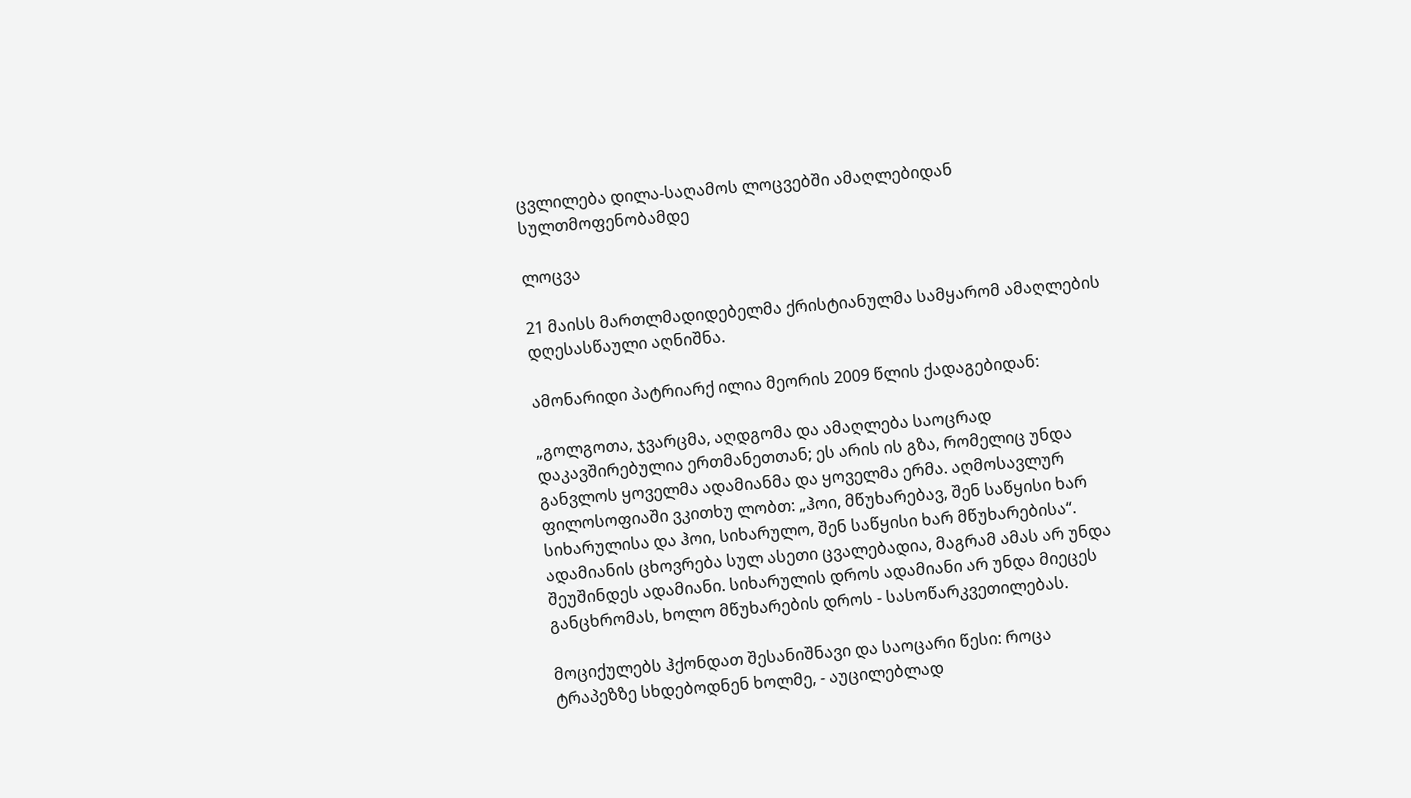ცვლილება დილა-საღამოს ლოცვებში ამაღლებიდან სულთმოფენობამდე

ლოცვა

21 მაისს მართლმადიდებელმა ქრისტიანულმა სამყარომ ამაღლების დღესასწაული აღნიშნა.

ამონარიდი პატრიარქ ილია მეორის 2009 წლის ქადაგებიდან:

„გოლგოთა, ჯვარცმა, აღდგომა და ამაღლება საოცრად დაკავშირებულია ერთმანეთთან; ეს არის ის გზა, რომელიც უნდა განვლოს ყოველმა ადამიანმა და ყოველმა ერმა. აღმოსავლურ ფილოსოფიაში ვკითხუ ლობთ: „ჰოი, მწუხარებავ, შენ საწყისი ხარ სიხარულისა და ჰოი, სიხარულო, შენ საწყისი ხარ მწუხარებისა“. ადამიანის ცხოვრება სულ ასეთი ცვალებადია, მაგრამ ამას არ უნდა შეუშინდეს ადამიანი. სიხარულის დროს ადამიანი არ უნდა მიეცეს განცხრომას, ხოლო მწუხარების დროს - სასოწარკვეთილებას.

მოციქულებს ჰქონდათ შესანიშნავი და საოცარი წესი: როცა ტრაპეზზე სხდებოდნენ ხოლმე, - აუცილებლად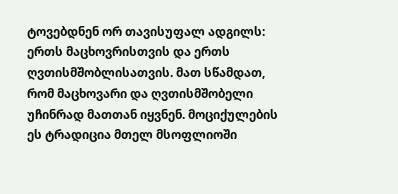ტოვებდნენ ორ თავისუფალ ადგილს: ერთს მაცხოვრისთვის და ერთს ღვთისმშობლისათვის. მათ სწამდათ, რომ მაცხოვარი და ღვთისმშობელი უჩინრად მათთან იყვნენ. მოციქულების ეს ტრადიცია მთელ მსოფლიოში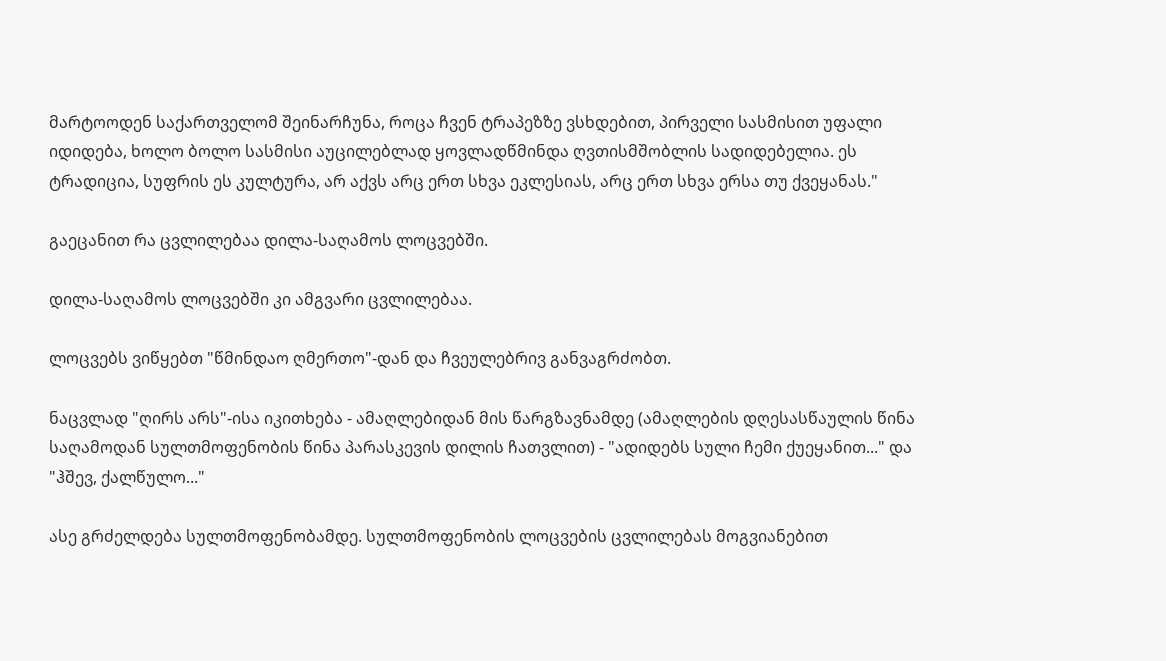მარტოოდენ საქართველომ შეინარჩუნა, როცა ჩვენ ტრაპეზზე ვსხდებით, პირველი სასმისით უფალი იდიდება, ხოლო ბოლო სასმისი აუცილებლად ყოვლადწმინდა ღვთისმშობლის სადიდებელია. ეს ტრადიცია, სუფრის ეს კულტურა, არ აქვს არც ერთ სხვა ეკლესიას, არც ერთ სხვა ერსა თუ ქვეყანას."

გაეცანით რა ცვლილებაა დილა-საღამოს ლოცვებში.

დილა-საღამოს ლოცვებში კი ამგვარი ცვლილებაა.

ლოცვებს ვიწყებთ "წმინდაო ღმერთო"-დან და ჩვეულებრივ განვაგრძობთ.

ნაცვლად "ღირს არს"-ისა იკითხება - ამაღლებიდან მის წარგზავნამდე (ამაღლების დღესასწაულის წინა საღამოდან სულთმოფენობის წინა პარასკევის დილის ჩათვლით) - "ადიდებს სული ჩემი ქუეყანით..." და "ჰშევ, ქალწულო..."

ასე გრძელდება სულთმოფენობამდე. სულთმოფენობის ლოცვების ცვლილებას მოგვიანებით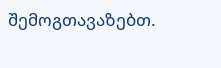შემოგთავაზებთ.